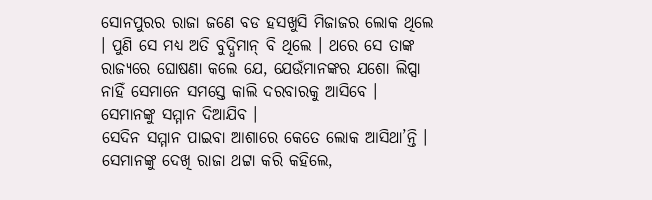ସୋନପୁରର ରାଜା ଜଣେ ବଡ ହସଖୁସି ମିଜାଜର ଲୋକ ଥିଲେ । ପୁଣି ସେ ମଧ୍ୟ ଅତି ବୁଦ୍ଧିମାନ୍ ବି ଥିଲେ । ଥରେ ସେ ତାଙ୍କ ରାଜ୍ୟରେ ଘୋଷଣା କଲେ ଯେ, ଯେଉଁମାନଙ୍କର ଯଶୋ ଲିପ୍ସା ନାହିଁ ସେମାନେ ସମସ୍ତେ କାଲି ଦରବାରକୁ ଆସିବେ । ସେମାନଙ୍କୁ ସମ୍ମାନ ଦିଆଯିବ ।
ସେଦିନ ସମ୍ମାନ ପାଇବା ଆଶାରେ କେତେ ଲୋକ ଆସିଥା’ନ୍ତି । ସେମାନଙ୍କୁ ଦେଖି ରାଜା ଥଟ୍ଟା କରି କହିଲେ,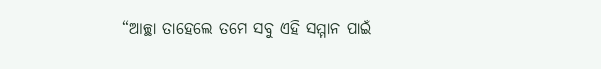“ଆଚ୍ଛା ତାହେଲେ ତମେ ସବୁ ଏହି ସମ୍ମାନ ପାଇଁ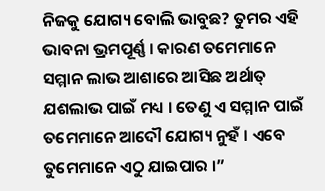ନିଜକୁ ଯୋଗ୍ୟ ବୋଲି ଭାବୁଛ? ତୁମର ଏହି ଭାବନା ଭ୍ରମପୂର୍ଣ୍ଣ । କାରଣ ତମେମାନେ ସମ୍ମାନ ଲାଭ ଆଶାରେ ଆସିଛ ଅର୍ଥାତ୍ ଯଶଲାଭ ପାଇଁ ମଧ୍ୟ । ତେଣୁ ଏ ସମ୍ମାନ ପାଇଁ ତମେମାନେ ଆଦୌ ଯୋଗ୍ୟ ନୁହଁ । ଏବେ ତୁମେମାନେ ଏଠୁ ଯାଇପାର ।”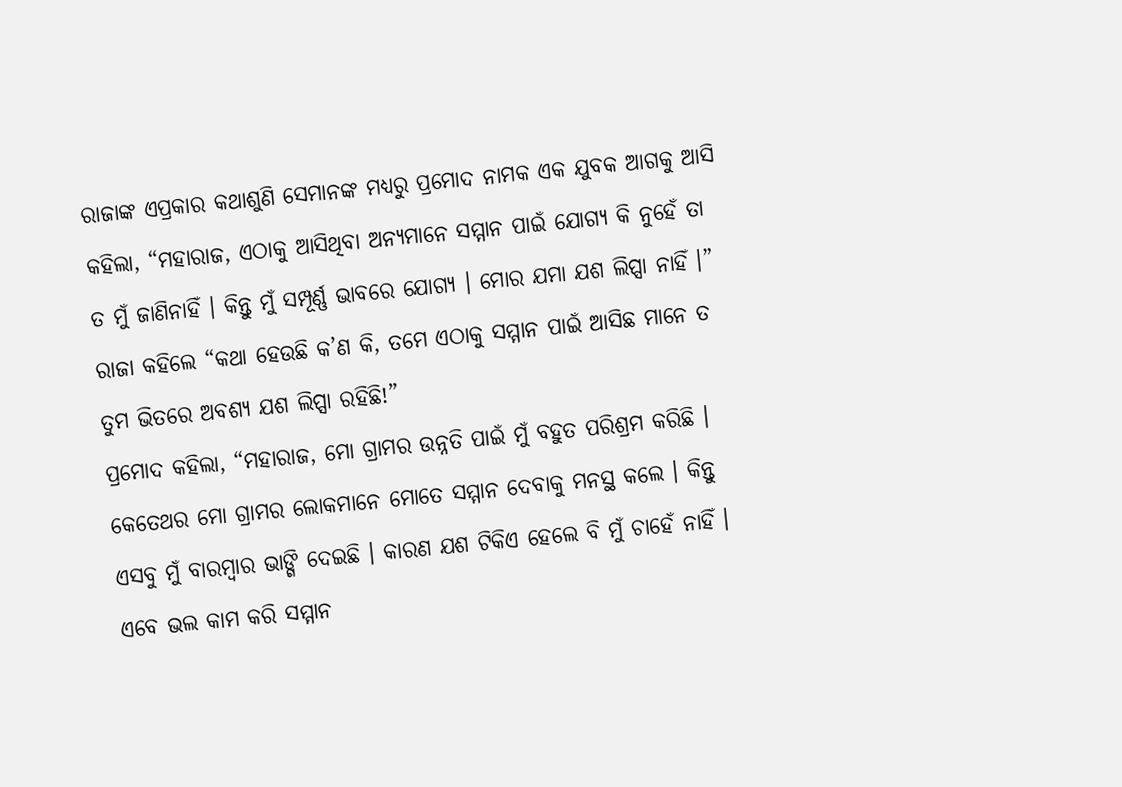ରାଜାଙ୍କ ଏପ୍ରକାର କଥାଶୁଣି ସେମାନଙ୍କ ମଧ୍ୟରୁ ପ୍ରମୋଦ ନାମକ ଏକ ଯୁବକ ଆଗକୁ ଆସି କହିଲା, “ମହାରାଜ, ଏଠାକୁ ଆସିଥିବା ଅନ୍ୟମାନେ ସମ୍ମାନ ପାଇଁ ଯୋଗ୍ୟ କି ନୁହେଁ ତା ତ ମୁଁ ଜାଣିନାହିଁ । କିନ୍ତୁ ମୁଁ ସମ୍ପୂର୍ଣ୍ଣ ଭାବରେ ଯୋଗ୍ୟ । ମୋର ଯମା ଯଶ ଲିପ୍ସା ନାହିଁ ।”
ରାଜା କହିଲେ “କଥା ହେଉଛି କ’ଣ କି, ତମେ ଏଠାକୁ ସମ୍ମାନ ପାଇଁ ଆସିଛ ମାନେ ତ ତୁମ ଭିତରେ ଅବଶ୍ୟ ଯଶ ଲିପ୍ସା ରହିଛି!”
ପ୍ରମୋଦ କହିଲା, “ମହାରାଜ, ମୋ ଗ୍ରାମର ଉନ୍ନତି ପାଇଁ ମୁଁ ବହୁତ ପରିଶ୍ରମ କରିଛି । କେତେଥର ମୋ ଗ୍ରାମର ଲୋକମାନେ ମୋତେ ସମ୍ମାନ ଦେବାକୁ ମନସ୍ଥ କଲେ । କିନ୍ତୁ ଏସବୁ ମୁଁ ବାରମ୍ବାର ଭାଙ୍ଗି ଦେଇଛି । କାରଣ ଯଶ ଟିକିଏ ହେଲେ ବି ମୁଁ ଚାହେଁ ନାହିଁ । ଏବେ ଭଲ କାମ କରି ସମ୍ମାନ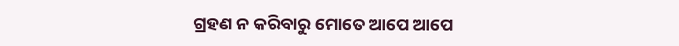ଗ୍ରହଣ ନ କରିବାରୁ ମୋତେ ଆପେ ଆପେ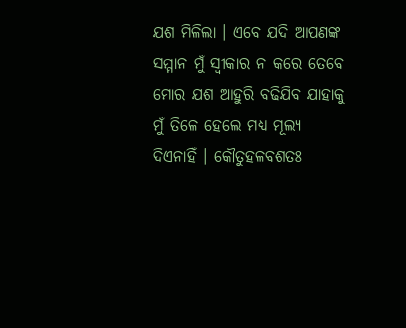ଯଶ ମିଳିଲା । ଏବେ ଯଦି ଆପଣଙ୍କ ସମ୍ମାନ ମୁଁ ସ୍ୱୀକାର ନ କରେ ତେବେ ମୋର ଯଶ ଆହୁରି ବଢିଯିବ ଯାହାକୁ ମୁଁ ତିଳେ ହେଲେ ମଧ୍ୟ ମୂଲ୍ୟ ଦିଏନାହିଁ । କୌତୁହଳବଶତଃ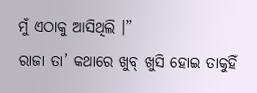ମୁଁ ଏଠାକୁ ଆସିଥିଲି ।”
ରାଜା ତା’ କଥାରେ ଖୁବ୍ ଖୁସି ହୋଇ ତାକୁହିଁ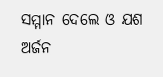ସମ୍ମାନ ଦେଲେ ଓ ଯଶ ଅର୍ଜନ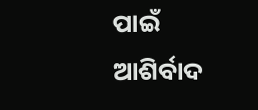ପାଇଁ ଆଶିର୍ବାଦ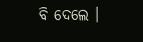ବି ଦେଲେ ।